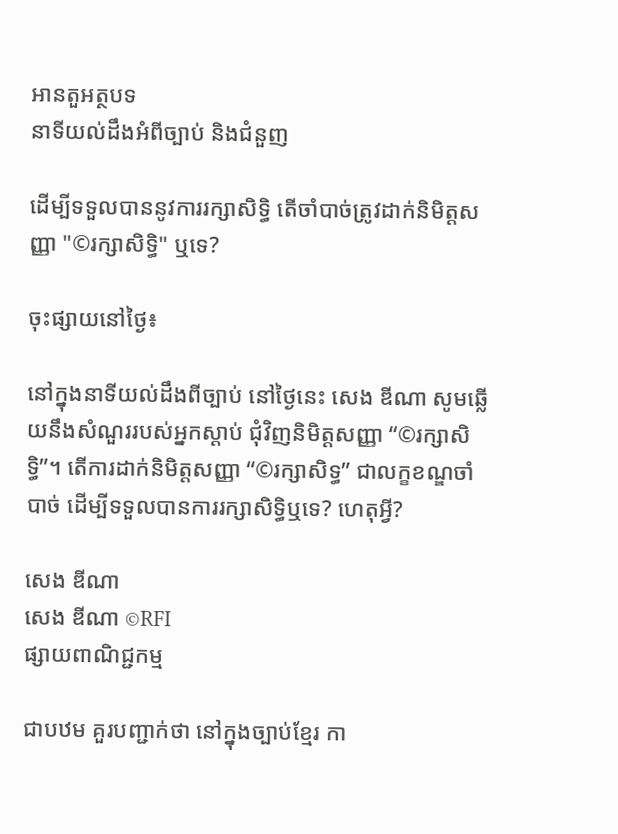អានតួអត្ថបទ
នាទីយល់ដឹងអំពីច្បាប់ និងជំនួញ

ដើម្បីទទួលបាននូវការរក្សាសិទ្ធិ តើចាំបាច់ត្រូវដាក់និមិត្តសញ្ញា "©រក្សាសិទ្ធិ" ឬទេ?

ចុះផ្សាយនៅថ្ងៃ៖

នៅក្នុងនាទីយល់ដឹងពីច្បាប់ នៅថ្ងៃនេះ សេង ឌីណា សូមឆ្លើយនឹងសំណួររបស់អ្នកស្តាប់ ជុំវិញនិមិត្តសញ្ញា “©រក្សាសិទ្ធិ”។ តើការដាក់និមិត្តសញ្ញា “©រក្សាសិទ្ធ” ជាលក្ខខណ្ឌចាំបាច់ ដើម្បីទទួលបានការរក្សាសិទ្ធិឬទេ? ហេតុអ្វី?

សេង ឌីណា
សេង ឌីណា ©RFI
ផ្សាយពាណិជ្ជកម្ម

ជាបឋម គួរបញ្ជាក់ថា នៅក្នុងច្បាប់ខ្មែរ កា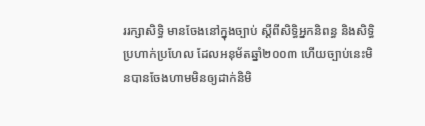ររក្សាសិទ្ធិ មានចែងនៅក្នុងច្បាប់ ស្តីពីសិទ្ធិអ្នកនិពន្ធ និងសិទ្ធិប្រហាក់ប្រហែល ដែលអនុម័តឆ្នាំ២០០៣ ហើយច្បាប់នេះមិនបានចែងហាមមិនឲ្យដាក់និមិ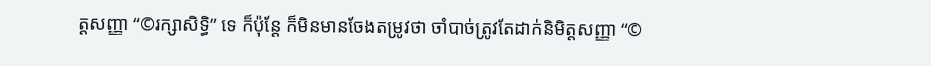ត្តសញ្ញា “©រក្សាសិទ្ធិ” ទេ ក៏ប៉ុន្តែ ក៏មិនមានចែងតម្រូវថា ចាំបាច់ត្រូវតែដាក់និមិត្តសញ្ញា “©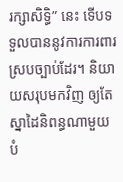រក្សាសិទ្ធិ” នេះ ទើបទទួលបាននូវការការពារស្របច្បាប់ដែរ។ និយាយសរុបមកវិញ ឲ្យតែស្នាដៃនិពន្ធណាមួយ បំ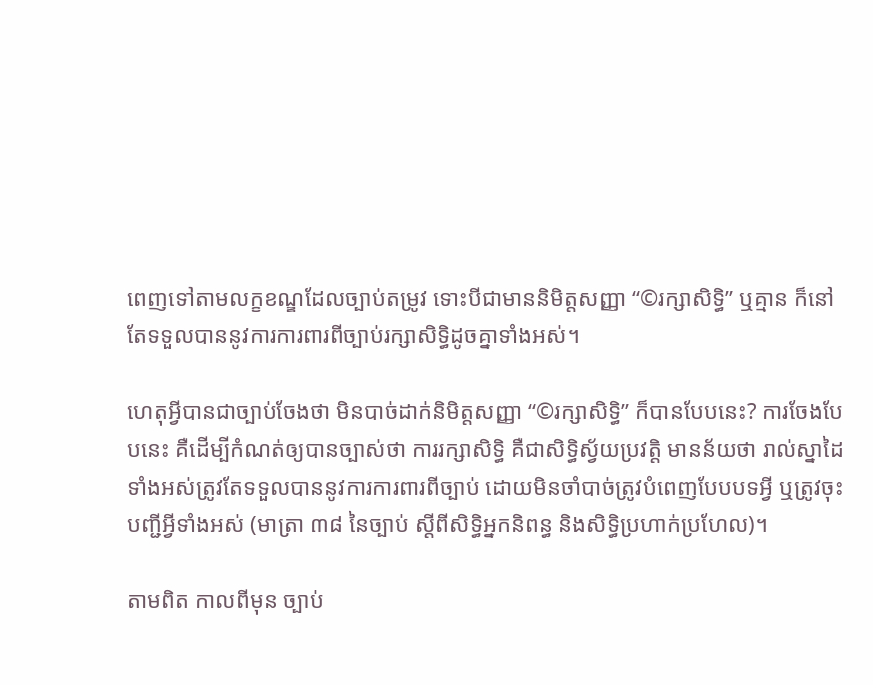ពេញទៅតាមលក្ខខណ្ឌដែលច្បាប់តម្រូវ ទោះបីជាមាននិមិត្តសញ្ញា “©រក្សាសិទ្ធិ” ឬគ្មាន ក៏នៅតែទទួលបាននូវការការពារពីច្បាប់រក្សាសិទ្ធិដូចគ្នាទាំងអស់។

ហេតុអ្វីបានជាច្បាប់ចែងថា មិនបាច់ដាក់និមិត្តសញ្ញា “©រក្សាសិទ្ធិ” ក៏បានបែបនេះ? ការចែងបែបនេះ គឺដើម្បីកំណត់ឲ្យបានច្បាស់ថា ការរក្សាសិទ្ធិ គឺជាសិទ្ធិស្វ័យប្រវត្តិ មានន័យថា រាល់ស្នាដៃទាំងអស់ត្រូវតែទទួលបាននូវការការពារពីច្បាប់ ដោយមិនចាំបាច់ត្រូវបំពេញបែបបទអ្វី ឬត្រូវចុះបញ្ជីអ្វីទាំងអស់ (មាត្រា ៣៨ នៃច្បាប់ ស្តីពីសិទ្ធិអ្នកនិពន្ធ និងសិទ្ធិប្រហាក់ប្រហែល)។

តាមពិត កាលពីមុន ច្បាប់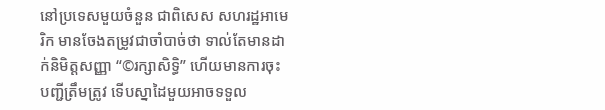នៅប្រទេសមួយចំនួន ជាពិសេស សហរដ្ឋអាមេរិក មានចែងតម្រូវជាចាំបាច់ថា ទាល់តែមានដាក់និមិត្តសញ្ញា “©រក្សាសិទ្ធិ” ហើយមានការចុះបញ្ជីត្រឹមត្រូវ ទើបស្នាដៃមួយអាចទទួល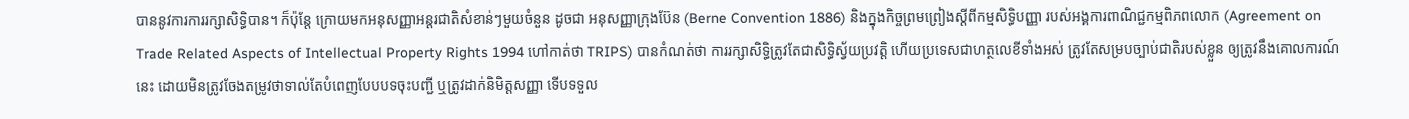បាននូវការការរក្សាសិទ្ធិបាន។ ក៏ប៉ុន្តែ ក្រោយមកអនុសញ្ញាអន្តរជាតិសំខាន់ៗមួយចំនួន ដូចជា អនុសញ្ញាក្រុងប៊ែន (Berne Convention 1886) និងក្នុងកិច្ចព្រមព្រៀងស្តីពីកម្មសិទ្ធិបញ្ញា របស់អង្គការពាណិជ្ជកម្មពិភពលោក (Agreement on Trade Related Aspects of Intellectual Property Rights 1994 ហៅកាត់ថា TRIPS) បានកំណត់ថា ការរក្សាសិទ្ធិត្រូវតែជាសិទ្ធិស្វ័យប្រវត្តិ ហើយប្រទេសជាហត្ថលេខីទាំងអស់ ត្រូវតែសម្របច្បាប់ជាតិរបស់ខ្លួន ឲ្យត្រូវនឹងគោលការណ៍នេះ ដោយមិនត្រូវចែងតម្រូវថាទាល់តែបំពេញបែបបទចុះបញ្ជី ឬត្រូវដាក់និមិត្តសញ្ញា ទើបទទួល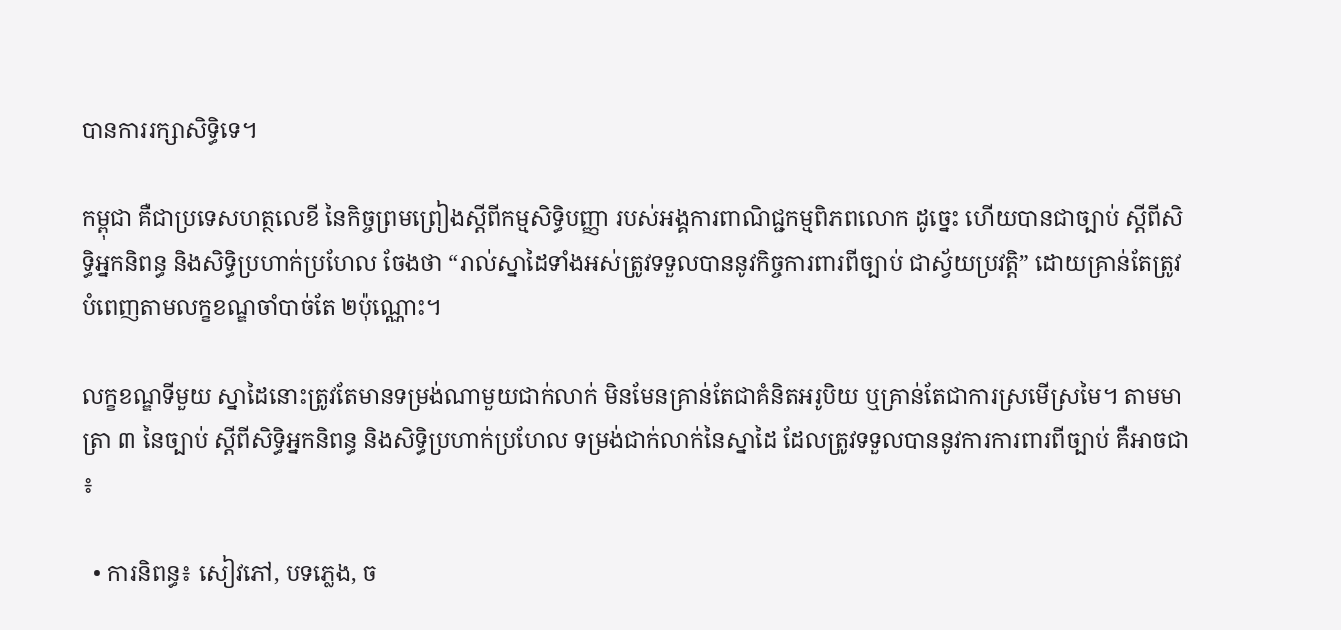បានការរក្សាសិទ្ធិទេ។

កម្ពុជា គឺជាប្រទេសហត្ថលេខី នៃកិច្ចព្រមព្រៀងស្តីពីកម្មសិទ្ធិបញ្ញា របស់អង្គការពាណិជ្ជកម្មពិភពលោក ដូច្នេះ ហើយបានជាច្បាប់ ស្តីពីសិទ្ធិអ្នកនិពន្ធ និងសិទ្ធិប្រហាក់ប្រហែល ចែងថា “រាល់ស្នាដៃទាំងអស់ត្រូវទទួលបាននូវកិច្ចការពារពីច្បាប់ ជាស្វ័យប្រវត្តិ” ដោយគ្រាន់តែត្រូវបំពេញតាមលក្ខខណ្ឌចាំបាច់តែ ២ប៉ុណ្ណោះ។

លក្ខខណ្ឌទីមួយ ស្នាដៃនោះត្រូវតែមានទម្រង់ណាមួយជាក់លាក់ មិនមែនគ្រាន់តែជាគំនិតអរូបិយ ឬគ្រាន់តែជាការស្រមើស្រមៃ។ តាមមាត្រា ៣ នៃច្បាប់ ស្តីពីសិទ្ធិអ្នកនិពន្ធ និងសិទ្ធិប្រហាក់ប្រហែល ទម្រង់ជាក់លាក់នៃស្នាដៃ ដែលត្រូវទទួលបាននូវការការពារពីច្បាប់ គឺអាចជា ៖

  • ការនិពន្ធ៖ សៀវភៅ, បទភ្លេង, ច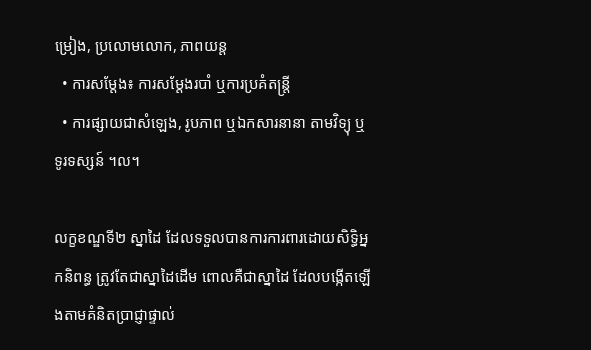ម្រៀង, ប្រលោមលោក, ភាពយន្ត
  • ការសម្តែង៖ ការសម្តែងរបាំ ឬការប្រគំតន្រ្តី
  • ការផ្សាយជាសំឡេង, រូបភាព ឬឯកសារនានា តាមវិទ្យុ ឬ ទូរទស្សន៍ ។ល។

លក្ខខណ្ឌទី២ ស្នាដៃ ដែលទទួលបានការការពារដោយសិទ្ធិអ្នកនិពន្ធ ត្រូវតែជាស្នាដៃដើម ពោលគឺជាស្នាដៃ ដែលបង្កើតឡើងតាមគំនិតប្រាជ្ញាផ្ទាល់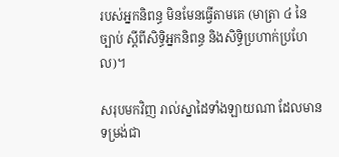របស់អ្នកនិពន្ធ មិនមែនធ្វើតាមគេ (មាត្រា ៤ នៃច្បាប់ ស្តីពីសិទ្ធិអ្នកនិពន្ធ និងសិទ្ធិប្រហាក់ប្រហែល)។

សរុបមកវិញ រាល់ស្នាដៃទាំងឡាយណា ដែលមានទម្រង់ជា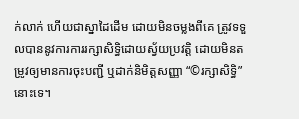ក់លាក់ ហើយជាស្នាដៃដើម ដោយមិនចម្លងពីគេ ត្រូវទទួលបាននូវការការរក្សាសិទ្ធិដោយស្វ័យប្រវត្តិ ដោយមិនតម្រូវឲ្យមានការចុះបញ្ជី ឬដាក់និមិត្តសញ្ញា “©រក្សាសិទ្ធិ” នោះទេ។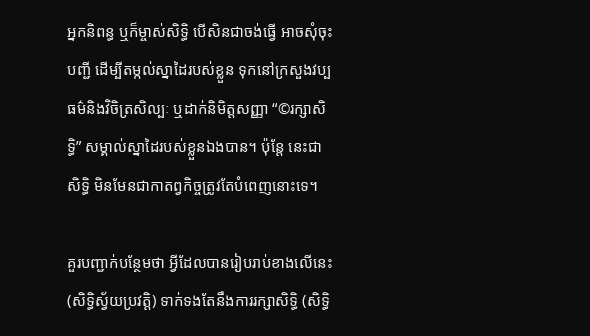អ្នកនិពន្ធ ឬក៏ម្ចាស់សិទ្ធិ បើសិនជាចង់ធ្វើ អាចសុំចុះបញ្ជី ដើម្បីតម្កល់ស្នាដៃរបស់ខ្លួន ទុកនៅក្រសួងវប្បធម៌និងវិចិត្រសិល្បៈ ឬដាក់និមិត្តសញ្ញា “©រក្សាសិទ្ធិ” សម្គាល់ស្នាដៃរបស់ខ្លួនឯងបាន។ ប៉ុន្តែ នេះជាសិទ្ធិ មិនមែនជាកាតព្វកិច្ចត្រូវតែបំពេញនោះទេ។

គួរបញ្ជាក់បន្ថែមថា អ្វីដែលបានរៀបរាប់ខាងលើនេះ (សិទ្ធិស្វ័យប្រវត្តិ) ទាក់ទងតែនឹងការរក្សាសិទ្ធិ (សិទ្ធិ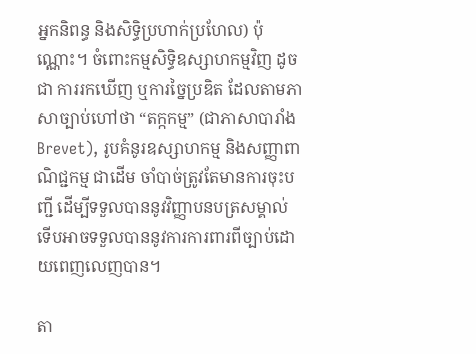អ្នកនិពន្ធ និងសិទ្ធិប្រហាក់ប្រហែល) ប៉ុណ្ណោះ។ ចំពោះកម្មសិទ្ធិឧស្សាហកម្មវិញ ដូចជា ការរកឃើញ ឬការច្នៃប្រឌិត ដែលតាមភាសាច្បាប់ហៅថា “តក្កកម្ម” (ជាភាសាបារាំង Brevet), រូបគំនូរឧស្សាហកម្ម និងសញ្ញាពាណិជ្ជកម្ម ជាដើម ចាំបាច់ត្រូវតែមានការចុះបញ្ជី ដើម្បីទទួលបាននូវវិញ្ញាបនបត្រសម្គាល់ ទើបអាចទទួលបាននូវការការពារពីច្បាប់ដោយពេញលេញបាន។

តា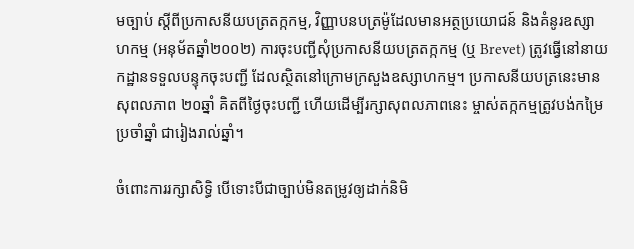មច្បាប់ ស្តីពីប្រកាសនីយបត្រតក្កកម្ម, វិញ្ញាបនបត្រម៉ូដែលមានអត្ថប្រយោជន៍ និងគំនូរឧស្សាហកម្ម (អនុម័តឆ្នាំ២០០២) ការចុះបញ្ជីសុំប្រកាសនីយបត្រតក្កកម្ម (ឬ Brevet) ត្រូវធ្វើនៅនាយកដ្ឋានទទួលបន្ទុកចុះបញ្ជី ដែលស្ថិតនៅក្រោមក្រសួងឧស្សាហកម្ម។ ប្រកាសនីយបត្រនេះមានសុពលភាព ២០ឆ្នាំ គិតពីថ្ងៃចុះបញ្ជី ហើយដើម្បីរក្សាសុពលភាពនេះ ម្ចាស់តក្កកម្មត្រូវបង់កម្រៃប្រចាំឆ្នាំ ជារៀងរាល់ឆ្នាំ។

ចំពោះការរក្សាសិទ្ធិ បើទោះបីជាច្បាប់មិនតម្រូវឲ្យដាក់និមិ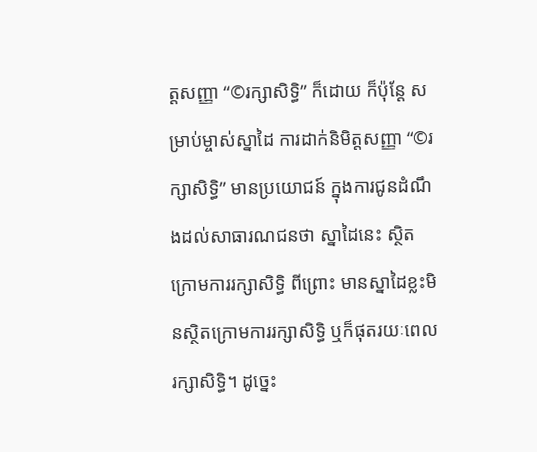ត្តសញ្ញា “©រក្សាសិទ្ធិ” ក៏ដោយ ក៏ប៉ុន្តែ សម្រាប់ម្ចាស់ស្នាដៃ ការដាក់និមិត្តសញ្ញា “©រក្សាសិទ្ធិ” មានប្រយោជន៍ ក្នុងការជូនដំណឹងដល់សាធារណជនថា ស្នាដៃនេះ ស្ថិតក្រោមការរក្សាសិទ្ធិ ពីព្រោះ មានស្នាដៃខ្លះមិនស្ថិតក្រោមការរក្សាសិទ្ធិ ឬក៏ផុតរយៈពេលរក្សាសិទ្ធិ។ ដូច្នេះ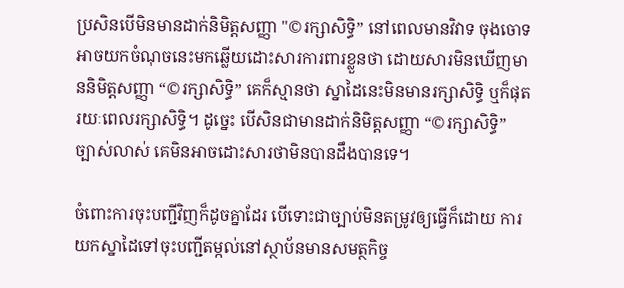ប្រសិនបើមិនមានដាក់និមិត្តសញ្ញា "©រក្សាសិទ្ធិ” នៅពេលមានវិវាទ ចុងចោទអាចយកចំណុចនេះមកឆ្លើយដោះសារការពារខ្លួនថា ដោយសារមិនឃើញមាននិមិត្តសញ្ញា “©រក្សាសិទ្ធិ” គេក៏ស្មានថា ស្នាដៃនេះមិនមានរក្សាសិទ្ធិ ឬក៏ផុតរយៈពេលរក្សាសិទ្ធិ។ ដូច្នេះ បើសិនជាមានដាក់និមិត្តសញ្ញា “©រក្សាសិទ្ធិ” ច្បាស់លាស់ គេមិនអាចដោះសារថាមិនបានដឹងបានទេ។

ចំពោះការចុះបញ្ជីវិញក៏ដូចគ្នាដែរ បើទោះជាច្បាប់មិនតម្រូវឲ្យធ្វើក៏ដោយ ការយកស្នាដៃទៅចុះបញ្ជីតម្កល់នៅស្ថាប័នមានសមត្ថកិច្ច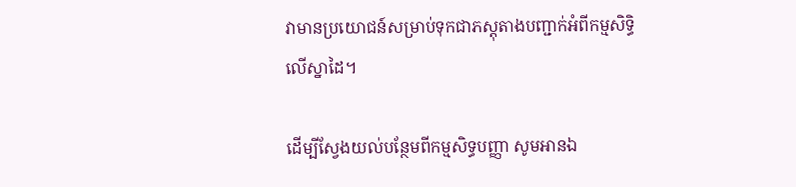វាមានប្រយោជន៍សម្រាប់ទុកជាភស្តុតាងបញ្ជាក់អំពីកម្មសិទ្ធិលើស្នាដៃ។

ដើម្បីស្វែងយល់បន្ថែមពីកម្មសិទ្ធបញ្ញា សូមអានឯ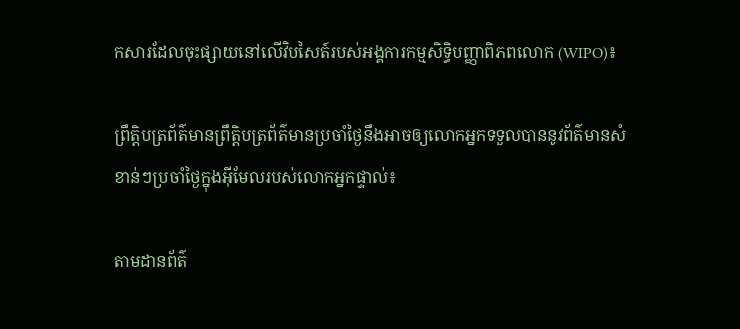កសារដែលចុះផ្សាយនៅលើវិបសៃត៍របស់អង្គការកម្មសិទ្ធិបញ្ញាពិភពលោក (WIPO)៖

ព្រឹត្តិបត្រព័ត៌មានព្រឹត្តិបត្រព័ត៌មានប្រចាំថ្ងៃនឹងអាចឲ្យលោកអ្នកទទួលបាននូវព័ត៌មានសំខាន់ៗប្រចាំថ្ងៃក្នុងអ៊ីមែលរបស់លោកអ្នកផ្ទាល់៖

តាមដានព័ត៌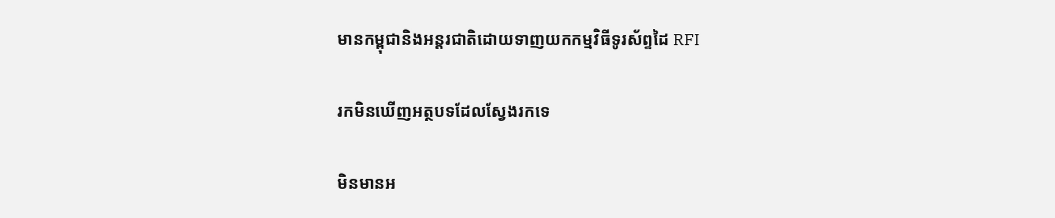មានកម្ពុជានិងអន្តរជាតិដោយទាញយកកម្មវិធីទូរស័ព្ទដៃ RFI

រកមិនឃើញអត្ថបទដែលស្វែងរកទេ

មិនមានអ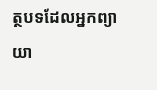ត្ថបទដែលអ្នកព្យាយា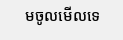មចូលមើលទេ